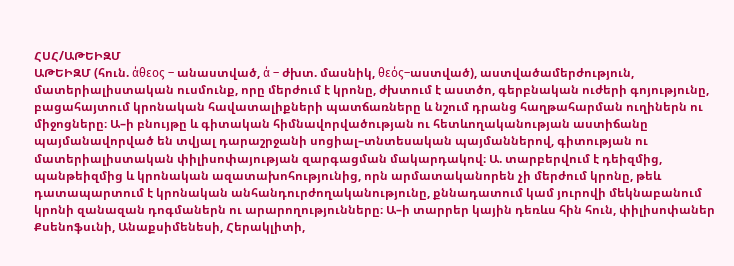ՀՍՀ/ԱԹԵԻԶՄ
ԱԹԵԻԶՄ (հուն. άθεος – անաստված, ά – ժխտ. մասնիկ, θεός–աստված), աստվածամերժություն, մատերիալիստական ուսմունք, որը մերժում է կրոնը, ժխտում է աստծո, գերբնական ուժերի գոյությունը, բացահայտում կրոնական հավատալիքների պատճառները և նշում դրանց հաղթահարման ուղիներն ու միջոցները։ Ա–ի բնույթը և գիտական հիմնավորվածության ու հետևողականության աստիճանը պայմանավորված են տվյալ դարաշրջանի սոցիալ–տնտեսական պայմաններով, գիտության ու մատերիալիստական փիլիսոփայության զարգացման մակարդակով։ Ա. տարբերվում է դեիզմից, պանթեիզմից և կրոնական ազատախոհությունից, որն արմատականորեն չի մերժում կրոնը, թեև դատապարտում է կրոնական անհանդուրժողականությունը, քննադատում կամ յուրովի մեկնաբանում կրոնի զանազան դոգմաներն ու արարողությունները։ Ա–ի տարրեր կային դեռևս հին հուն, փիլիսոփաներ Քսենոֆսւնի, Անաքսիմենեսի, Հերակլիտի,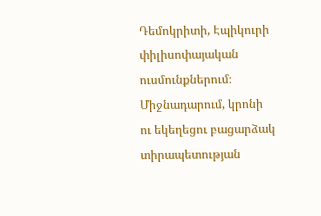Դեմոկրիտի, Էպիկուրի փիլիսոփայական ուսմունքներում։ Միջնադարում, կրոնի ու եկեղեցու բացարձակ տիրապետության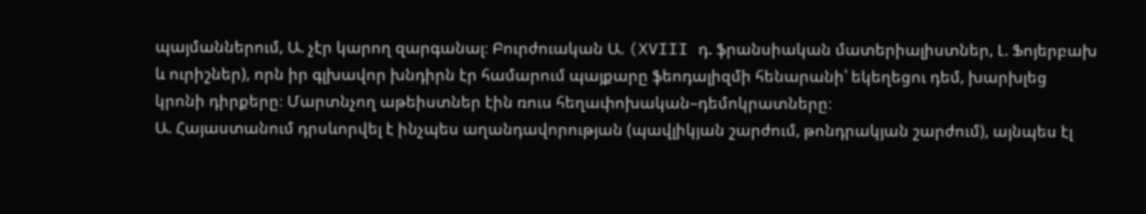պայմաններում, Ա. չէր կարող զարգանալ։ Բուրժուական Ա. (XVIII դ. ֆրանսիական մատերիալիստներ, Լ. Ֆոյերբախ և ուրիշներ), որն իր գլխավոր խնդիրն էր համարում պայքարը ֆեոդալիզմի հենարանի՝ եկեղեցու դեմ, խարխլեց կրոնի դիրքերը։ Մարտնչող աթեիստներ էին ռուս հեղափոխական–դեմոկրատները։
Ա. Հայաստանում դրսևորվել է ինչպես աղանդավորության (պավլիկյան շարժում, թոնդրակյան շարժում), այնպես էլ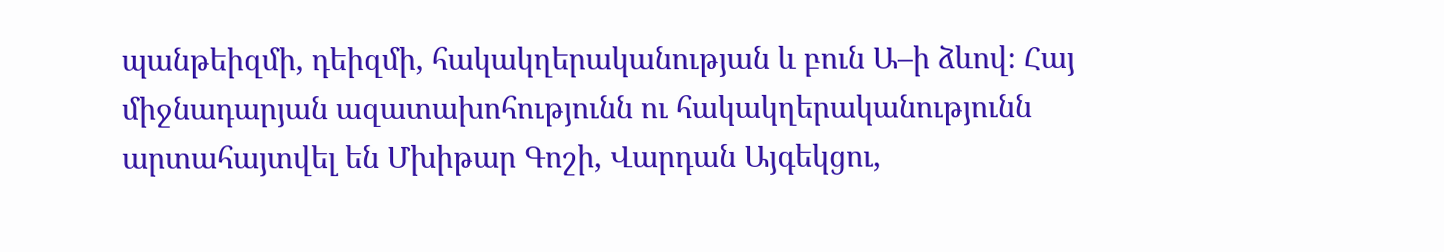պանթեիզմի, դեիզմի, հակակղերականության և բուն Ա–ի ձևով։ Հայ միջնադարյան ազատախոհությունն ու հակակղերականությունն արտահայտվել են Մխիթար Գոշի, Վարդան Այգեկցու,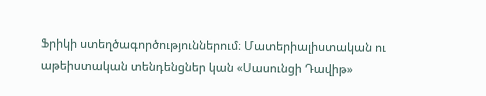Ֆրիկի ստեղծագործություններում։ Մատերիալիստական ու աթեիստական տենդենցներ կան «Սասունցի Դավիթ»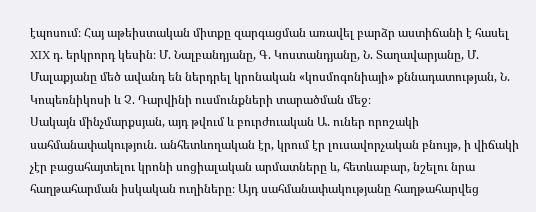էպոսում։ Հայ աթեիստական միտքը զարգացման առավել բարձր աստիճանի է հասել XIX դ. երկրորդ կեսին։ Մ. Նալբանդյանը, Գ. Կոստանդյանը, Ն. Տաղավարյանը, Մ. Մալաքյանը մեծ ավանդ են ներդրել կրոնական «կոսմոգոնիայի» քննադատության, Ն. Կոպեռնիկոսի և Չ. Դարվինի ուսմունքների տարածման մեջ։
Սակայն մինչմարքսյան, այդ թվում և բուրժուական Ա. ուներ որոշակի սահմանափակություն. անհետևողական էր, կրում էր լուսավորչական բնույթ, ի վիճակի չէր բացահայտելու կրոնի սոցիալական արմատները և, հետևաբար, նշելու նրա հաղթահարման իսկական ուղիները։ Այդ սահմանափակությանը հաղթահարվեց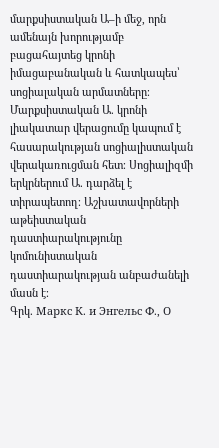մարքսիստական Ա–ի մեջ, որն ամենայն խորությամբ բացահայտեց կրոնի իմացաբանական և հատկապես՝ սոցիալական արմատները։ Մարքսիստական Ա. կրոնի լիակատար վերացումը կապում է հասարակության սոցիալիստական վերակառուցման հետ։ Սոցիալիզմի երկրներում Ա. դարձել է տիրապետող։ Աշխատավորների աթեիստական դաստիարակությունը կոմունիստական դաստիարակության անբաժանելի մասն է։
Գրկ. Маркс К. и Энгельс Ф., О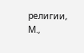религии, М.,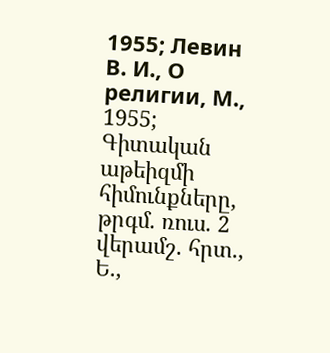1955; Левин В. И., О религии, М., 1955; Գիտական աթեիզմի հիմունքները, թրգմ. ռուս. 2 վերամշ. հրտ., Ե.,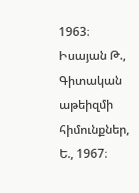1963։ Իսայան Թ., Գիտական աթեիզմի հիմունքներ, Ե., 1967։